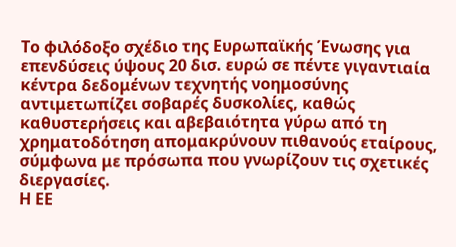Το φιλόδοξο σχέδιο της Ευρωπαϊκής Ένωσης για επενδύσεις ύψους 20 δισ. ευρώ σε πέντε γιγαντιαία κέντρα δεδομένων τεχνητής νοημοσύνης αντιμετωπίζει σοβαρές δυσκολίες, καθώς καθυστερήσεις και αβεβαιότητα γύρω από τη χρηματοδότηση απομακρύνουν πιθανούς εταίρους, σύμφωνα με πρόσωπα που γνωρίζουν τις σχετικές διεργασίες.
Η ΕΕ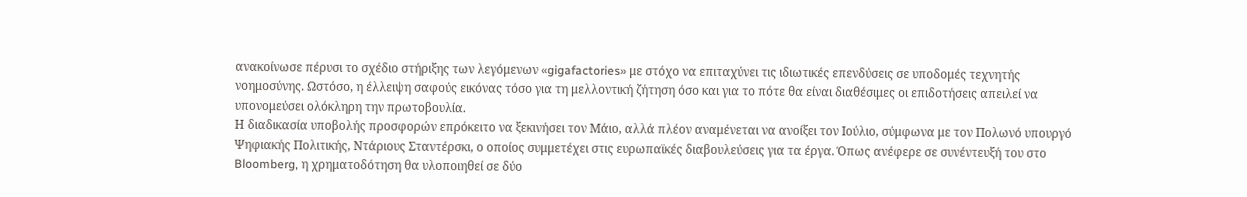ανακοίνωσε πέρυσι το σχέδιο στήριξης των λεγόμενων «gigafactories» με στόχο να επιταχύνει τις ιδιωτικές επενδύσεις σε υποδομές τεχνητής νοημοσύνης. Ωστόσο, η έλλειψη σαφούς εικόνας τόσο για τη μελλοντική ζήτηση όσο και για το πότε θα είναι διαθέσιμες οι επιδοτήσεις απειλεί να υπονομεύσει ολόκληρη την πρωτοβουλία.
Η διαδικασία υποβολής προσφορών επρόκειτο να ξεκινήσει τον Μάιο, αλλά πλέον αναμένεται να ανοίξει τον Ιούλιο, σύμφωνα με τον Πολωνό υπουργό Ψηφιακής Πολιτικής, Ντάριους Σταντέρσκι, ο οποίος συμμετέχει στις ευρωπαϊκές διαβουλεύσεις για τα έργα. Όπως ανέφερε σε συνέντευξή του στο Bloomberg, η χρηματοδότηση θα υλοποιηθεί σε δύο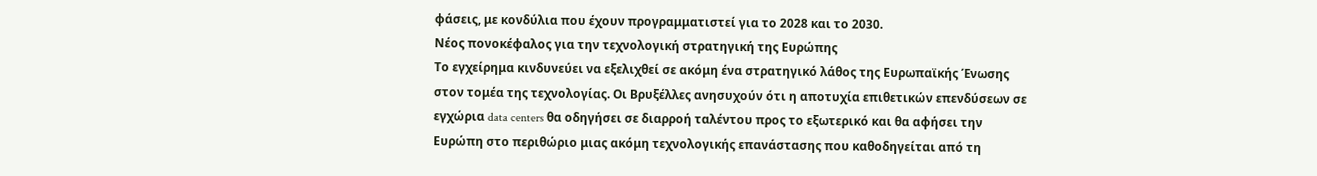φάσεις, με κονδύλια που έχουν προγραμματιστεί για το 2028 και το 2030.
Νέος πονοκέφαλος για την τεχνολογική στρατηγική της Ευρώπης
Το εγχείρημα κινδυνεύει να εξελιχθεί σε ακόμη ένα στρατηγικό λάθος της Ευρωπαϊκής Ένωσης στον τομέα της τεχνολογίας. Οι Βρυξέλλες ανησυχούν ότι η αποτυχία επιθετικών επενδύσεων σε εγχώρια data centers θα οδηγήσει σε διαρροή ταλέντου προς το εξωτερικό και θα αφήσει την Ευρώπη στο περιθώριο μιας ακόμη τεχνολογικής επανάστασης που καθοδηγείται από τη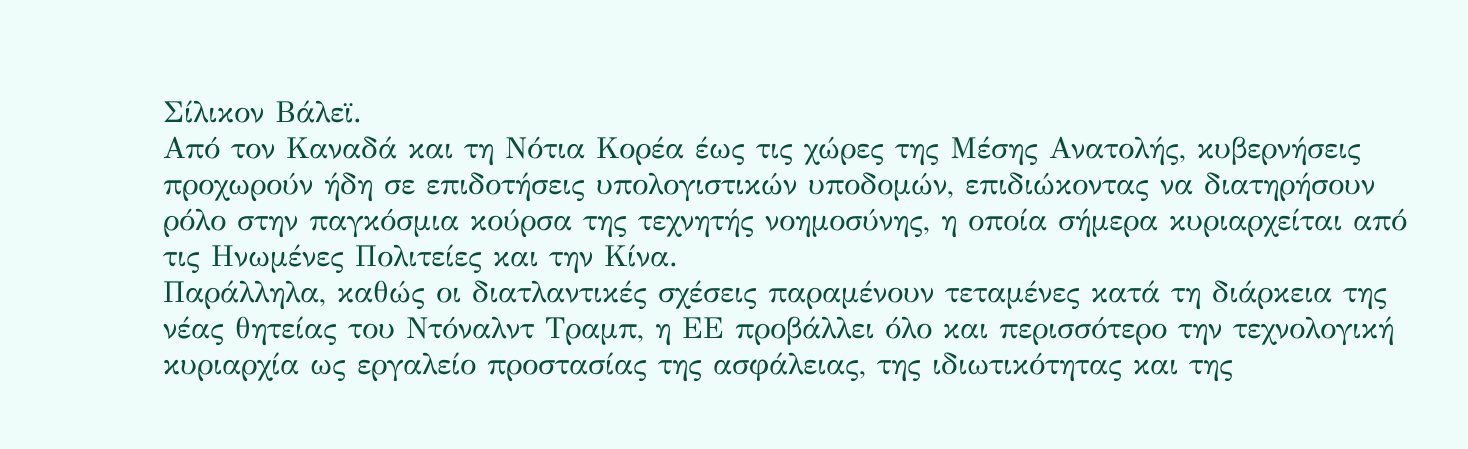Σίλικον Βάλεϊ.
Από τον Καναδά και τη Νότια Κορέα έως τις χώρες της Μέσης Ανατολής, κυβερνήσεις προχωρούν ήδη σε επιδοτήσεις υπολογιστικών υποδομών, επιδιώκοντας να διατηρήσουν ρόλο στην παγκόσμια κούρσα της τεχνητής νοημοσύνης, η οποία σήμερα κυριαρχείται από τις Ηνωμένες Πολιτείες και την Κίνα.
Παράλληλα, καθώς οι διατλαντικές σχέσεις παραμένουν τεταμένες κατά τη διάρκεια της νέας θητείας του Ντόναλντ Τραμπ, η ΕΕ προβάλλει όλο και περισσότερο την τεχνολογική κυριαρχία ως εργαλείο προστασίας της ασφάλειας, της ιδιωτικότητας και της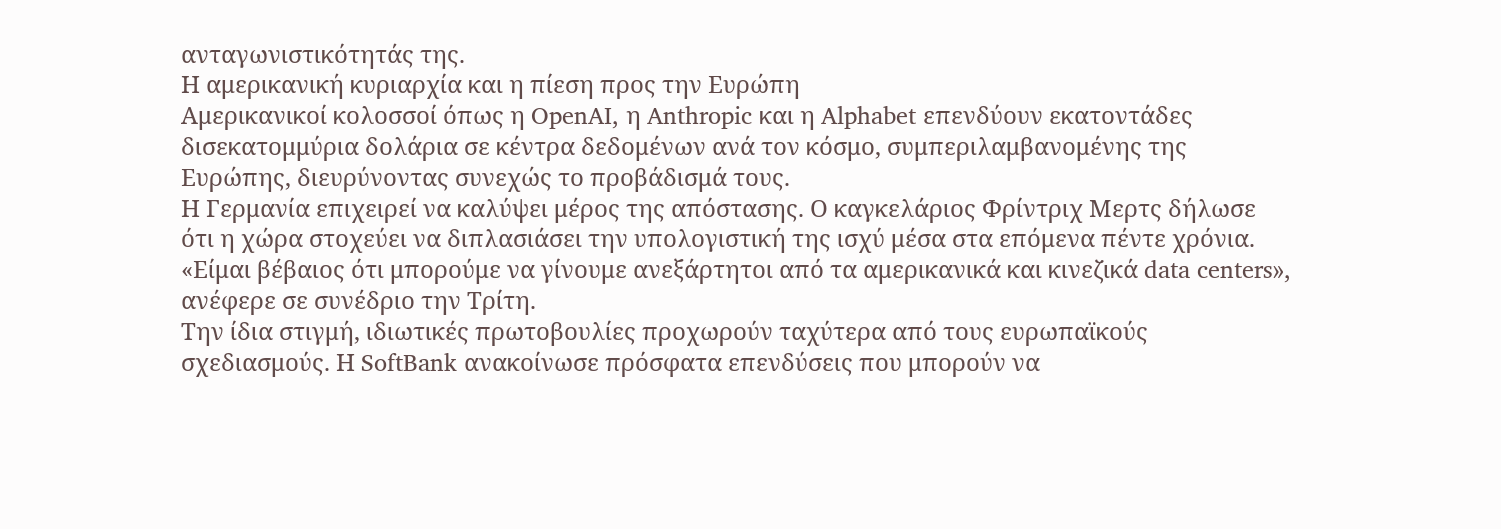ανταγωνιστικότητάς της.
Η αμερικανική κυριαρχία και η πίεση προς την Ευρώπη
Αμερικανικοί κολοσσοί όπως η OpenAI, η Anthropic και η Alphabet επενδύουν εκατοντάδες δισεκατομμύρια δολάρια σε κέντρα δεδομένων ανά τον κόσμο, συμπεριλαμβανομένης της Ευρώπης, διευρύνοντας συνεχώς το προβάδισμά τους.
Η Γερμανία επιχειρεί να καλύψει μέρος της απόστασης. Ο καγκελάριος Φρίντριχ Μερτς δήλωσε ότι η χώρα στοχεύει να διπλασιάσει την υπολογιστική της ισχύ μέσα στα επόμενα πέντε χρόνια.
«Είμαι βέβαιος ότι μπορούμε να γίνουμε ανεξάρτητοι από τα αμερικανικά και κινεζικά data centers», ανέφερε σε συνέδριο την Τρίτη.
Την ίδια στιγμή, ιδιωτικές πρωτοβουλίες προχωρούν ταχύτερα από τους ευρωπαϊκούς σχεδιασμούς. Η SoftBank ανακοίνωσε πρόσφατα επενδύσεις που μπορούν να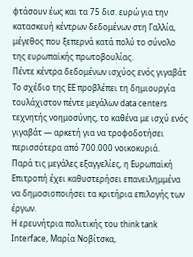φτάσουν έως και τα 75 δισ. ευρώ για την κατασκευή κέντρων δεδομένων στη Γαλλία, μέγεθος που ξεπερνά κατά πολύ το σύνολο της ευρωπαϊκής πρωτοβουλίας.
Πέντε κέντρα δεδομένων ισχύος ενός γιγαβάτ
Το σχέδιο της ΕΕ προβλέπει τη δημιουργία τουλάχιστον πέντε μεγάλων data centers τεχνητής νοημοσύνης, το καθένα με ισχύ ενός γιγαβάτ — αρκετή για να τροφοδοτήσει περισσότερα από 700.000 νοικοκυριά.
Παρά τις μεγάλες εξαγγελίες, η Ευρωπαϊκή Επιτροπή έχει καθυστερήσει επανειλημμένα να δημοσιοποιήσει τα κριτήρια επιλογής των έργων.
Η ερευνήτρια πολιτικής του think tank Interface, Μαρία Νοβίτσκα,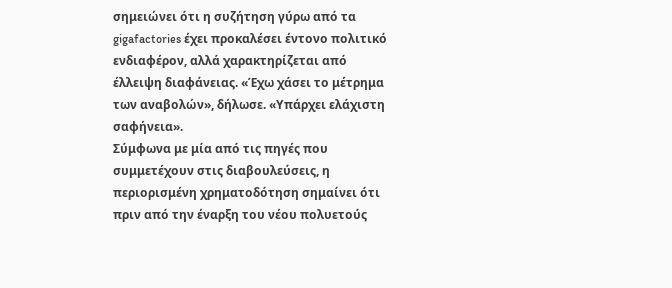σημειώνει ότι η συζήτηση γύρω από τα gigafactories έχει προκαλέσει έντονο πολιτικό ενδιαφέρον, αλλά χαρακτηρίζεται από έλλειψη διαφάνειας. «Έχω χάσει το μέτρημα των αναβολών», δήλωσε. «Υπάρχει ελάχιστη σαφήνεια».
Σύμφωνα με μία από τις πηγές που συμμετέχουν στις διαβουλεύσεις, η περιορισμένη χρηματοδότηση σημαίνει ότι πριν από την έναρξη του νέου πολυετούς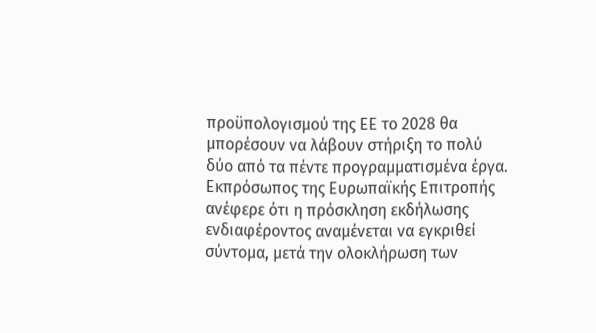προϋπολογισμού της ΕΕ το 2028 θα μπορέσουν να λάβουν στήριξη το πολύ δύο από τα πέντε προγραμματισμένα έργα.
Εκπρόσωπος της Ευρωπαϊκής Επιτροπής ανέφερε ότι η πρόσκληση εκδήλωσης ενδιαφέροντος αναμένεται να εγκριθεί σύντομα, μετά την ολοκλήρωση των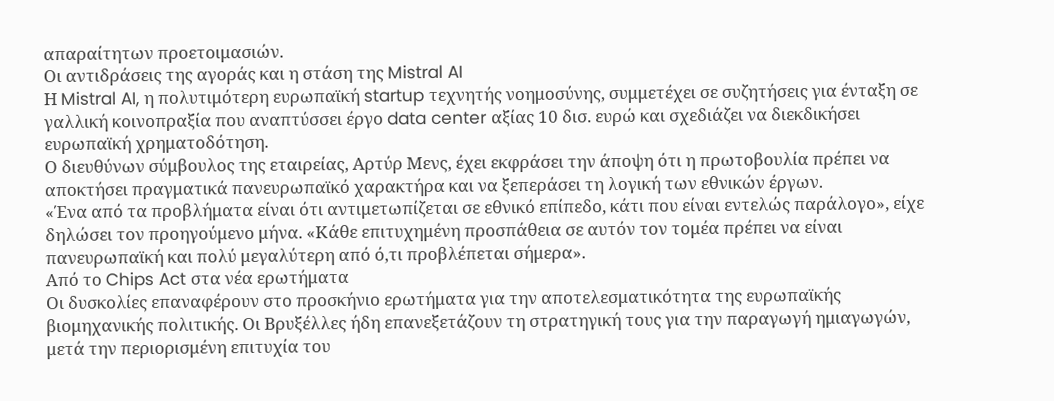απαραίτητων προετοιμασιών.
Οι αντιδράσεις της αγοράς και η στάση της Mistral AI
Η Mistral AI, η πολυτιμότερη ευρωπαϊκή startup τεχνητής νοημοσύνης, συμμετέχει σε συζητήσεις για ένταξη σε γαλλική κοινοπραξία που αναπτύσσει έργο data center αξίας 10 δισ. ευρώ και σχεδιάζει να διεκδικήσει ευρωπαϊκή χρηματοδότηση.
Ο διευθύνων σύμβουλος της εταιρείας, Αρτύρ Μενς, έχει εκφράσει την άποψη ότι η πρωτοβουλία πρέπει να αποκτήσει πραγματικά πανευρωπαϊκό χαρακτήρα και να ξεπεράσει τη λογική των εθνικών έργων.
«Ένα από τα προβλήματα είναι ότι αντιμετωπίζεται σε εθνικό επίπεδο, κάτι που είναι εντελώς παράλογο», είχε δηλώσει τον προηγούμενο μήνα. «Κάθε επιτυχημένη προσπάθεια σε αυτόν τον τομέα πρέπει να είναι πανευρωπαϊκή και πολύ μεγαλύτερη από ό,τι προβλέπεται σήμερα».
Από το Chips Act στα νέα ερωτήματα
Οι δυσκολίες επαναφέρουν στο προσκήνιο ερωτήματα για την αποτελεσματικότητα της ευρωπαϊκής βιομηχανικής πολιτικής. Οι Βρυξέλλες ήδη επανεξετάζουν τη στρατηγική τους για την παραγωγή ημιαγωγών, μετά την περιορισμένη επιτυχία του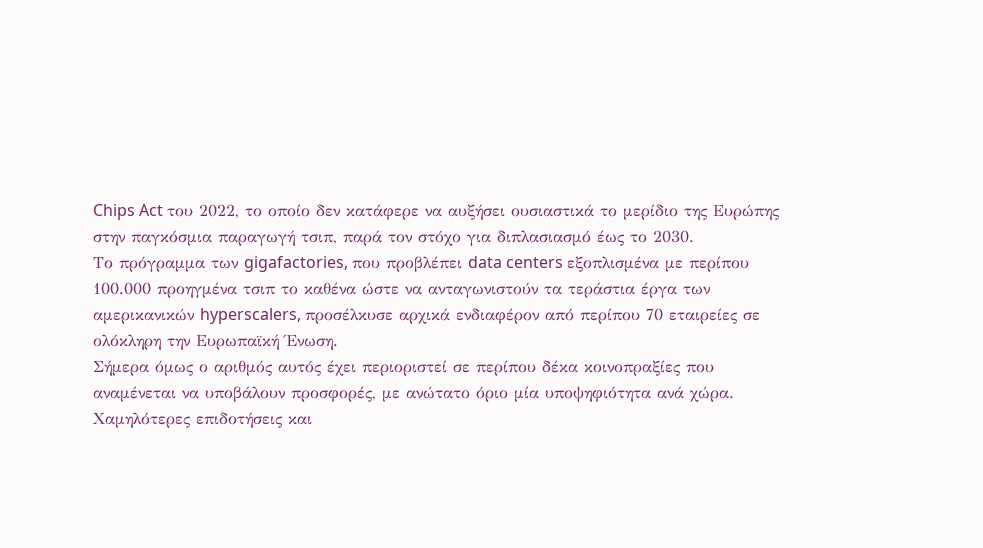Chips Act του 2022, το οποίο δεν κατάφερε να αυξήσει ουσιαστικά το μερίδιο της Ευρώπης στην παγκόσμια παραγωγή τσιπ, παρά τον στόχο για διπλασιασμό έως το 2030.
Το πρόγραμμα των gigafactories, που προβλέπει data centers εξοπλισμένα με περίπου 100.000 προηγμένα τσιπ το καθένα ώστε να ανταγωνιστούν τα τεράστια έργα των αμερικανικών hyperscalers, προσέλκυσε αρχικά ενδιαφέρον από περίπου 70 εταιρείες σε ολόκληρη την Ευρωπαϊκή Ένωση.
Σήμερα όμως ο αριθμός αυτός έχει περιοριστεί σε περίπου δέκα κοινοπραξίες που αναμένεται να υποβάλουν προσφορές, με ανώτατο όριο μία υποψηφιότητα ανά χώρα.
Χαμηλότερες επιδοτήσεις και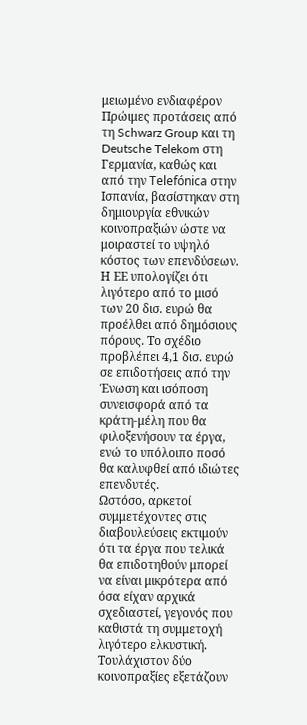μειωμένο ενδιαφέρον
Πρώιμες προτάσεις από τη Schwarz Group και τη Deutsche Telekom στη Γερμανία, καθώς και από την Telefónica στην Ισπανία, βασίστηκαν στη δημιουργία εθνικών κοινοπραξιών ώστε να μοιραστεί το υψηλό κόστος των επενδύσεων.
Η ΕΕ υπολογίζει ότι λιγότερο από το μισό των 20 δισ. ευρώ θα προέλθει από δημόσιους πόρους. Το σχέδιο προβλέπει 4,1 δισ. ευρώ σε επιδοτήσεις από την Ένωση και ισόποση συνεισφορά από τα κράτη-μέλη που θα φιλοξενήσουν τα έργα, ενώ το υπόλοιπο ποσό θα καλυφθεί από ιδιώτες επενδυτές.
Ωστόσο, αρκετοί συμμετέχοντες στις διαβουλεύσεις εκτιμούν ότι τα έργα που τελικά θα επιδοτηθούν μπορεί να είναι μικρότερα από όσα είχαν αρχικά σχεδιαστεί, γεγονός που καθιστά τη συμμετοχή λιγότερο ελκυστική. Τουλάχιστον δύο κοινοπραξίες εξετάζουν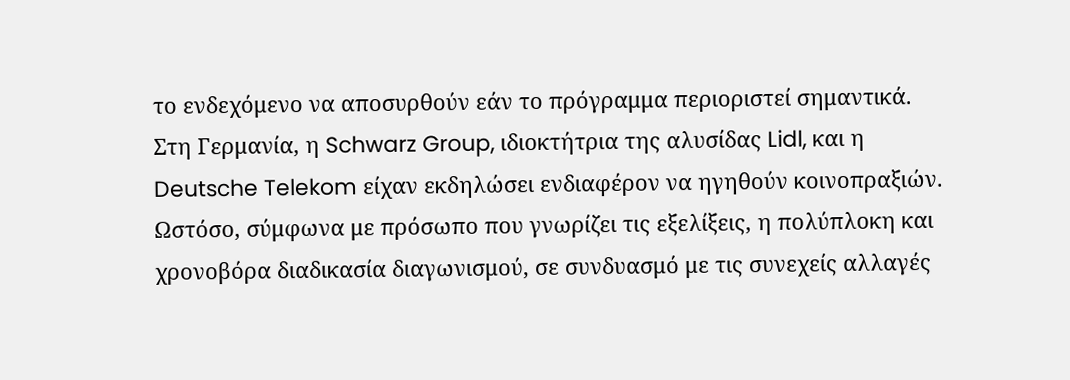το ενδεχόμενο να αποσυρθούν εάν το πρόγραμμα περιοριστεί σημαντικά.
Στη Γερμανία, η Schwarz Group, ιδιοκτήτρια της αλυσίδας Lidl, και η Deutsche Telekom είχαν εκδηλώσει ενδιαφέρον να ηγηθούν κοινοπραξιών. Ωστόσο, σύμφωνα με πρόσωπο που γνωρίζει τις εξελίξεις, η πολύπλοκη και χρονοβόρα διαδικασία διαγωνισμού, σε συνδυασμό με τις συνεχείς αλλαγές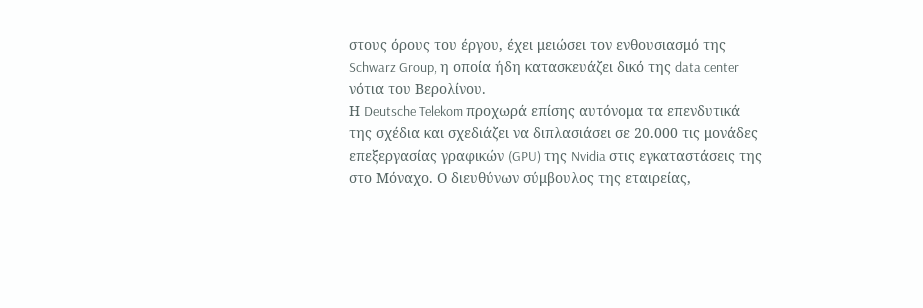στους όρους του έργου, έχει μειώσει τον ενθουσιασμό της Schwarz Group, η οποία ήδη κατασκευάζει δικό της data center νότια του Βερολίνου.
Η Deutsche Telekom προχωρά επίσης αυτόνομα τα επενδυτικά της σχέδια και σχεδιάζει να διπλασιάσει σε 20.000 τις μονάδες επεξεργασίας γραφικών (GPU) της Nvidia στις εγκαταστάσεις της στο Μόναχο. Ο διευθύνων σύμβουλος της εταιρείας,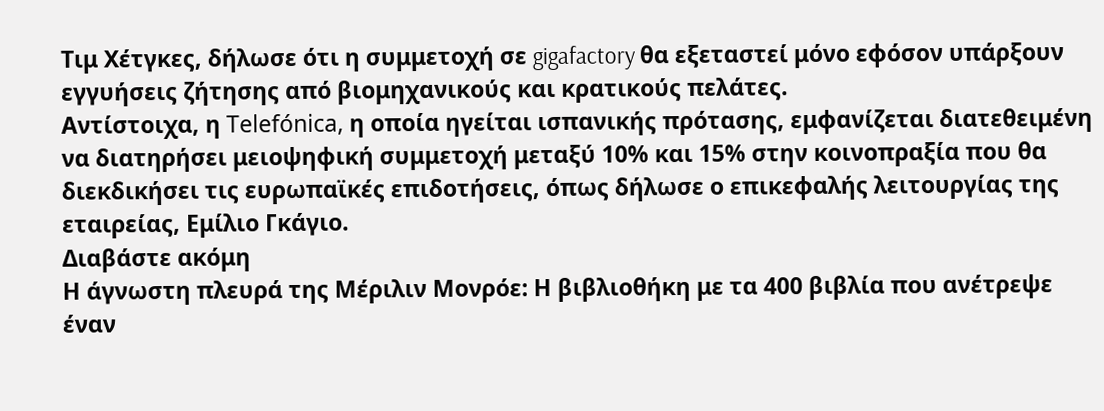Τιμ Χέτγκες, δήλωσε ότι η συμμετοχή σε gigafactory θα εξεταστεί μόνο εφόσον υπάρξουν εγγυήσεις ζήτησης από βιομηχανικούς και κρατικούς πελάτες.
Αντίστοιχα, η Telefónica, η οποία ηγείται ισπανικής πρότασης, εμφανίζεται διατεθειμένη να διατηρήσει μειοψηφική συμμετοχή μεταξύ 10% και 15% στην κοινοπραξία που θα διεκδικήσει τις ευρωπαϊκές επιδοτήσεις, όπως δήλωσε ο επικεφαλής λειτουργίας της εταιρείας, Εμίλιο Γκάγιο.
Διαβάστε ακόμη
Η άγνωστη πλευρά της Μέριλιν Μονρόε: Η βιβλιοθήκη με τα 400 βιβλία που ανέτρεψε έναν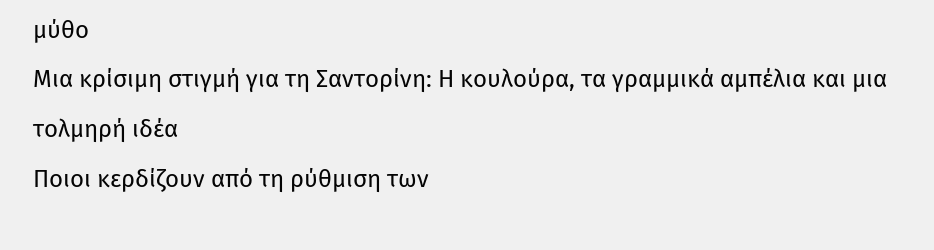μύθο
Μια κρίσιμη στιγμή για τη Σαντορίνη: Η κουλούρα, τα γραμμικά αμπέλια και μια τολμηρή ιδέα
Ποιοι κερδίζουν από τη ρύθμιση των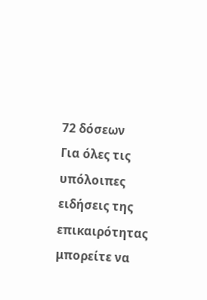72 δόσεων
Για όλες τις υπόλοιπες ειδήσεις της επικαιρότητας μπορείτε να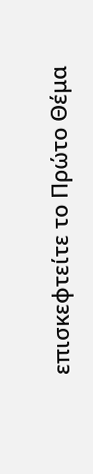επισκεφτείτε το Πρώτο Θέμα